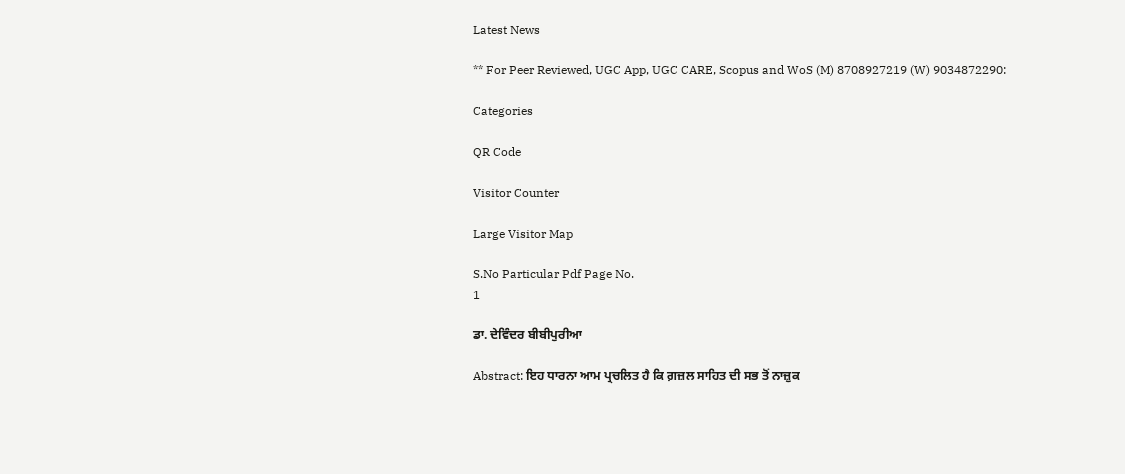Latest News

** For Peer Reviewed, UGC App, UGC CARE, Scopus and WoS (M) 8708927219 (W) 9034872290:

Categories

QR Code

Visitor Counter

Large Visitor Map

S.No Particular Pdf Page No.
1

ਡਾ. ਦੇਵਿੰਦਰ ਬੀਬੀਪੁਰੀਆ

Abstract: ਇਹ ਧਾਰਨਾ ਆਮ ਪ੍ਰਚਲਿਤ ਹੈ ਕਿ ਗ਼ਜ਼ਲ ਸਾਹਿਤ ਦੀ ਸਭ ਤੋਂ ਨਾਜ਼ੁਕ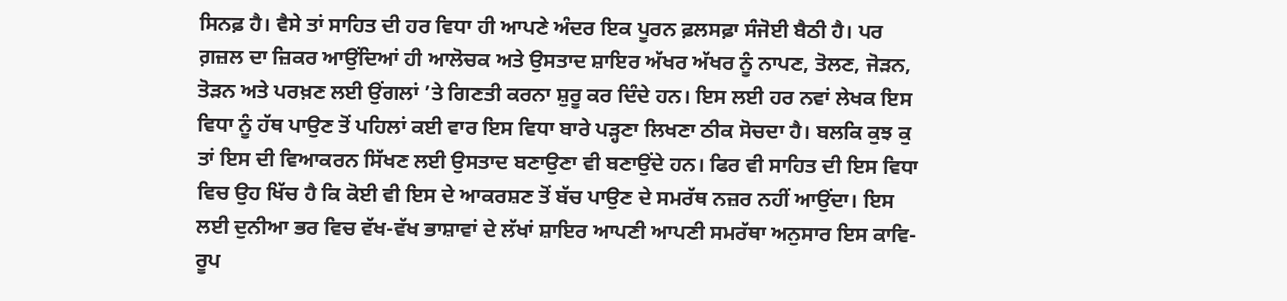ਸਿਨਫ਼ ਹੈ। ਵੈਸੇ ਤਾਂ ਸਾਹਿਤ ਦੀ ਹਰ ਵਿਧਾ ਹੀ ਆਪਣੇ ਅੰਦਰ ਇਕ ਪੂਰਨ ਫ਼ਲਸਫ਼ਾ ਸੰਜੋਈ ਬੈਠੀ ਹੈ। ਪਰ ਗ਼ਜ਼ਲ ਦਾ ਜ਼ਿਕਰ ਆਉਂਦਿਆਂ ਹੀ ਆਲੋਚਕ ਅਤੇ ਉਸਤਾਦ ਸ਼ਾਇਰ ਅੱਖਰ ਅੱਖਰ ਨੂੰ ਨਾਪਣ, ਤੋਲਣ, ਜੋੜਨ, ਤੋੜਨ ਅਤੇ ਪਰਖ਼ਣ ਲਈ ਉਂਗਲਾਂ ’ਤੇ ਗਿਣਤੀ ਕਰਨਾ ਸ਼ੁਰੂ ਕਰ ਦਿੰਦੇ ਹਨ। ਇਸ ਲਈ ਹਰ ਨਵਾਂ ਲੇਖਕ ਇਸ ਵਿਧਾ ਨੂੰ ਹੱਥ ਪਾਉਣ ਤੋਂ ਪਹਿਲਾਂ ਕਈ ਵਾਰ ਇਸ ਵਿਧਾ ਬਾਰੇ ਪੜ੍ਹਣਾ ਲਿਖਣਾ ਠੀਕ ਸੋਚਦਾ ਹੈ। ਬਲਕਿ ਕੁਝ ਕੁ ਤਾਂ ਇਸ ਦੀ ਵਿਆਕਰਨ ਸਿੱਖਣ ਲਈ ਉਸਤਾਦ ਬਣਾਉਣਾ ਵੀ ਬਣਾਉਂਦੇ ਹਨ। ਫਿਰ ਵੀ ਸਾਹਿਤ ਦੀ ਇਸ ਵਿਧਾ ਵਿਚ ਉਹ ਖਿੱਚ ਹੈ ਕਿ ਕੋਈ ਵੀ ਇਸ ਦੇ ਆਕਰਸ਼ਣ ਤੋਂ ਬੱਚ ਪਾਉਣ ਦੇ ਸਮਰੱਥ ਨਜ਼ਰ ਨਹੀਂ ਆਉਂਦਾ। ਇਸ ਲਈ ਦੁਨੀਆ ਭਰ ਵਿਚ ਵੱਖ-ਵੱਖ ਭਾਸ਼ਾਵਾਂ ਦੇ ਲੱਖਾਂ ਸ਼ਾਇਰ ਆਪਣੀ ਆਪਣੀ ਸਮਰੱਥਾ ਅਨੁਸਾਰ ਇਸ ਕਾਵਿ-ਰੂਪ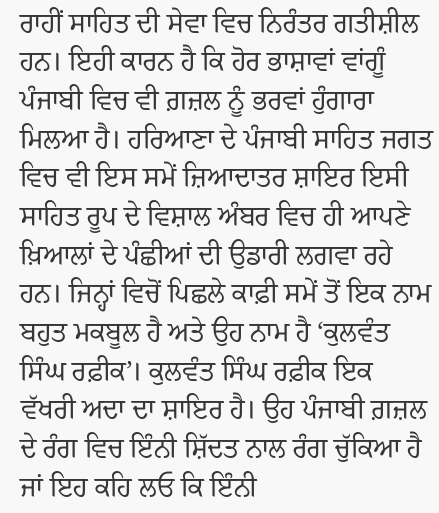ਰਾਹੀਂ ਸਾਹਿਤ ਦੀ ਸੇਵਾ ਵਿਚ ਨਿਰੰਤਰ ਗਤੀਸ਼ੀਲ ਹਨ। ਇਹੀ ਕਾਰਨ ਹੈ ਕਿ ਹੋਰ ਭਾਸ਼ਾਵਾਂ ਵਾਂਗੂੰ ਪੰਜਾਬੀ ਵਿਚ ਵੀ ਗ਼ਜ਼ਲ ਨੂੰ ਭਰਵਾਂ ਹੁੰਗਾਰਾ ਮਿਲਆ ਹੈ। ਹਰਿਆਣਾ ਦੇ ਪੰਜਾਬੀ ਸਾਹਿਤ ਜਗਤ ਵਿਚ ਵੀ ਇਸ ਸਮੇਂ ਜ਼ਿਆਦਾਤਰ ਸ਼ਾਇਰ ਇਸੀ ਸਾਹਿਤ ਰੂਪ ਦੇ ਵਿਸ਼ਾਲ ਅੰਬਰ ਵਿਚ ਹੀ ਆਪਣੇ ਖ਼ਿਆਲਾਂ ਦੇ ਪੰਛੀਆਂ ਦੀ ਉਡਾਰੀ ਲਗਵਾ ਰਹੇ ਹਨ। ਜਿਨ੍ਹਾਂ ਵਿਚੋਂ ਪਿਛਲੇ ਕਾਫ਼ੀ ਸਮੇਂ ਤੋਂ ਇਕ ਨਾਮ ਬਹੁਤ ਮਕਬੂਲ ਹੈ ਅਤੇ ਉਹ ਨਾਮ ਹੈ ‘ਕੁਲਵੰਤ ਸਿੰਘ ਰਫ਼ੀਕ’। ਕੁਲਵੰਤ ਸਿੰਘ ਰਫ਼ੀਕ ਇਕ ਵੱਖਰੀ ਅਦਾ ਦਾ ਸ਼ਾਇਰ ਹੈ। ਉਹ ਪੰਜਾਬੀ ਗ਼ਜ਼ਲ ਦੇ ਰੰਗ ਵਿਚ ਇੰਨੀ ਸ਼ਿੱਦਤ ਨਾਲ ਰੰਗ ਚੁੱਕਿਆ ਹੈ ਜਾਂ ਇਹ ਕਹਿ ਲਓ ਕਿ ਇੰਨੀ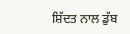ਸ਼ਿੱਦਤ ਨਾਲ ਡੁੱਬ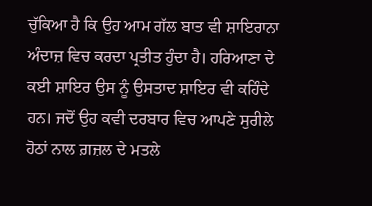ਚੁੱਕਿਆ ਹੈ ਕਿ ਉਹ ਆਮ ਗੱਲ ਬਾਤ ਵੀ ਸ਼ਾਇਰਾਨਾ ਅੰਦਾਜ਼ ਵਿਚ ਕਰਦਾ ਪ੍ਰਤੀਤ ਹੁੰਦਾ ਹੈ। ਹਰਿਆਣਾ ਦੇ ਕਈ ਸ਼ਾਇਰ ਉਸ ਨੂੰ ਉਸਤਾਦ ਸ਼ਾਇਰ ਵੀ ਕਹਿੰਦੇ ਹਨ। ਜਦੋਂ ਉਹ ਕਵੀ ਦਰਬਾਰ ਵਿਚ ਆਪਣੇ ਸੁਰੀਲੇ ਹੋਠਾਂ ਨਾਲ ਗ਼ਜ਼ਲ ਦੇ ਮਤਲੇ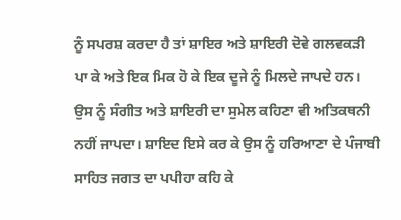ਨੂੰ ਸਪਰਸ਼ ਕਰਦਾ ਹੈ ਤਾਂ ਸ਼ਾਇਰ ਅਤੇ ਸ਼ਾਇਰੀ ਦੋਵੇ ਗਲਵਕੜੀ ਪਾ ਕੇ ਅਤੇ ਇਕ ਮਿਕ ਹੋ ਕੇ ਇਕ ਦੂਜੇ ਨੂੰ ਮਿਲਦੇ ਜਾਪਦੇ ਹਨ। ਉਸ ਨੂੰ ਸੰਗੀਤ ਅਤੇ ਸ਼ਾਇਰੀ ਦਾ ਸੁਮੇਲ ਕਹਿਣਾ ਵੀ ਅਤਿਕਥਨੀ ਨਹੀਂ ਜਾਪਦਾ। ਸ਼ਾਇਦ ਇਸੇ ਕਰ ਕੇ ਉਸ ਨੂੰ ਹਰਿਆਣਾ ਦੇ ਪੰਜਾਬੀ ਸਾਹਿਤ ਜਗਤ ਦਾ ਪਪੀਹਾ ਕਹਿ ਕੇ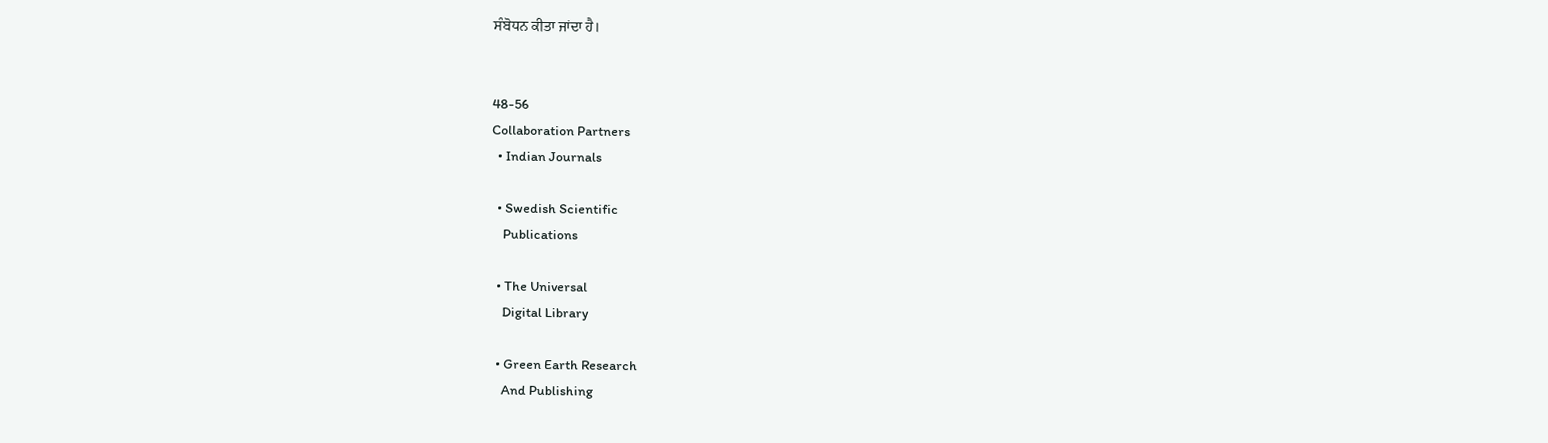ਸੰਬੋਧਨ ਕੀਤਾ ਜਾਂਦਾ ਹੈ।


48-56
Collaboration Partners
  • Indian Journals

  • Swedish Scientific
    Publications

  • The Universal
    Digital Library

  • Green Earth Research
    And Publishing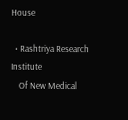House

  • Rashtriya Research Institute
    Of New Medical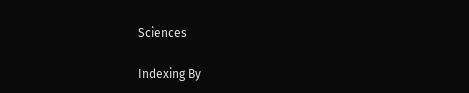Sciences

Indexing By